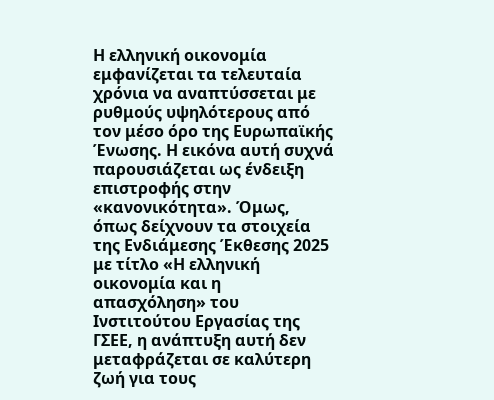Η ελληνική οικονομία εμφανίζεται τα τελευταία χρόνια να αναπτύσσεται με ρυθμούς υψηλότερους από τον μέσο όρο της Ευρωπαϊκής Ένωσης. Η εικόνα αυτή συχνά παρουσιάζεται ως ένδειξη επιστροφής στην «κανονικότητα». Όμως, όπως δείχνουν τα στοιχεία της Ενδιάμεσης Έκθεσης 2025 με τίτλο «Η ελληνική οικονομία και η απασχόληση» του Ινστιτούτου Εργασίας της ΓΣΕΕ, η ανάπτυξη αυτή δεν μεταφράζεται σε καλύτερη ζωή για τους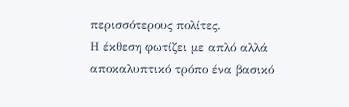περισσότερους πολίτες.
Η έκθεση φωτίζει με απλό αλλά αποκαλυπτικό τρόπο ένα βασικό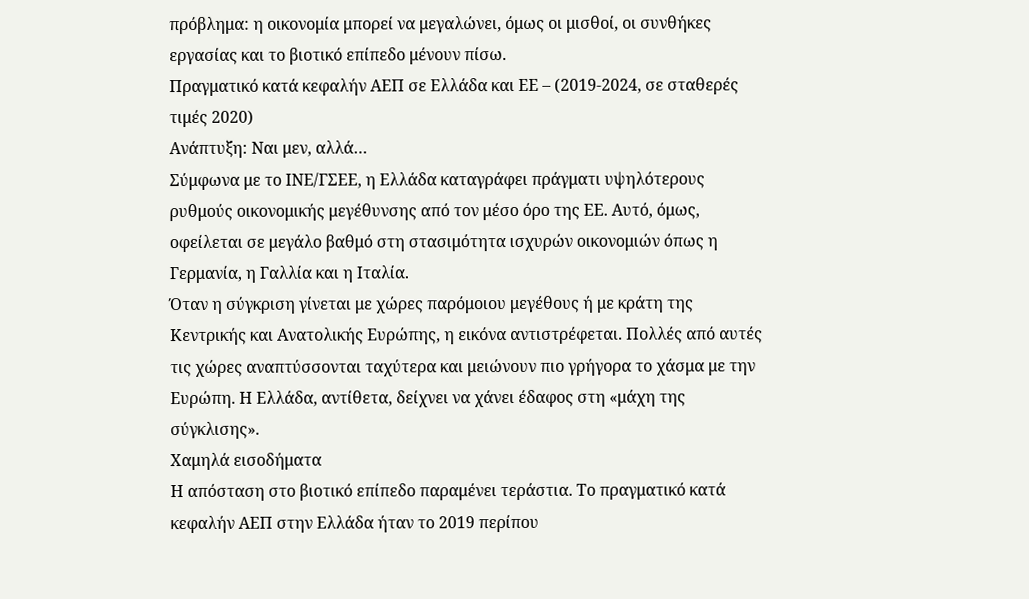πρόβλημα: η οικονομία μπορεί να μεγαλώνει, όμως οι μισθοί, οι συνθήκες εργασίας και το βιοτικό επίπεδο μένουν πίσω.
Πραγματικό κατά κεφαλήν ΑΕΠ σε Ελλάδα και ΕΕ – (2019-2024, σε σταθερές τιμές 2020)
Ανάπτυξη: Ναι μεν, αλλά…
Σύμφωνα με το ΙΝΕ/ΓΣΕΕ, η Ελλάδα καταγράφει πράγματι υψηλότερους ρυθμούς οικονομικής μεγέθυνσης από τον μέσο όρο της ΕΕ. Αυτό, όμως, οφείλεται σε μεγάλο βαθμό στη στασιμότητα ισχυρών οικονομιών όπως η Γερμανία, η Γαλλία και η Ιταλία.
Όταν η σύγκριση γίνεται με χώρες παρόμοιου μεγέθους ή με κράτη της Κεντρικής και Ανατολικής Ευρώπης, η εικόνα αντιστρέφεται. Πολλές από αυτές τις χώρες αναπτύσσονται ταχύτερα και μειώνουν πιο γρήγορα το χάσμα με την Ευρώπη. Η Ελλάδα, αντίθετα, δείχνει να χάνει έδαφος στη «μάχη της σύγκλισης».
Χαμηλά εισοδήματα
Η απόσταση στο βιοτικό επίπεδο παραμένει τεράστια. Το πραγματικό κατά κεφαλήν ΑΕΠ στην Ελλάδα ήταν το 2019 περίπου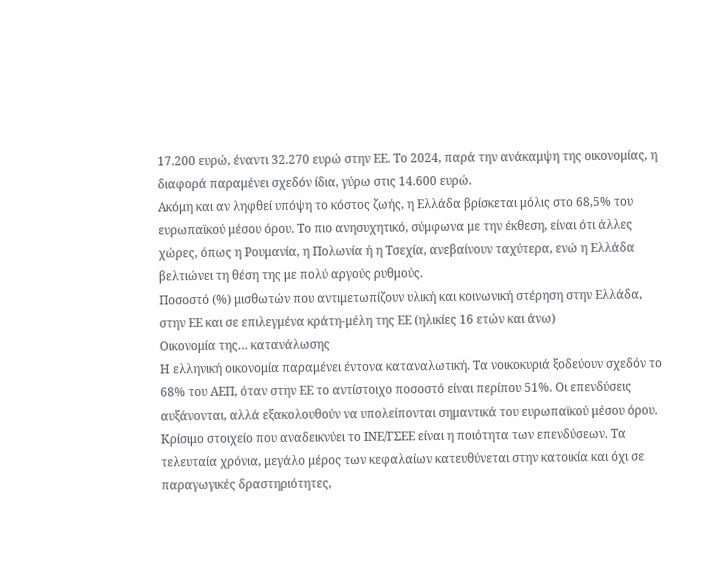17.200 ευρώ, έναντι 32.270 ευρώ στην ΕΕ. Το 2024, παρά την ανάκαμψη της οικονομίας, η διαφορά παραμένει σχεδόν ίδια, γύρω στις 14.600 ευρώ.
Ακόμη και αν ληφθεί υπόψη το κόστος ζωής, η Ελλάδα βρίσκεται μόλις στο 68,5% του ευρωπαϊκού μέσου όρου. Το πιο ανησυχητικό, σύμφωνα με την έκθεση, είναι ότι άλλες χώρες, όπως η Ρουμανία, η Πολωνία ή η Τσεχία, ανεβαίνουν ταχύτερα, ενώ η Ελλάδα βελτιώνει τη θέση της με πολύ αργούς ρυθμούς.
Ποσοστό (%) μισθωτών που αντιμετωπίζουν υλική και κοινωνική στέρηση στην Ελλάδα, στην ΕΕ και σε επιλεγμένα κράτη-μέλη της ΕΕ (ηλικίες 16 ετών και άνω)
Οικονομία της… κατανάλωσης
Η ελληνική οικονομία παραμένει έντονα καταναλωτική. Τα νοικοκυριά ξοδεύουν σχεδόν το 68% του ΑΕΠ, όταν στην ΕΕ το αντίστοιχο ποσοστό είναι περίπου 51%. Οι επενδύσεις αυξάνονται, αλλά εξακολουθούν να υπολείπονται σημαντικά του ευρωπαϊκού μέσου όρου.
Κρίσιμο στοιχείο που αναδεικνύει το ΙΝΕ/ΓΣΕΕ είναι η ποιότητα των επενδύσεων. Τα τελευταία χρόνια, μεγάλο μέρος των κεφαλαίων κατευθύνεται στην κατοικία και όχι σε παραγωγικές δραστηριότητες,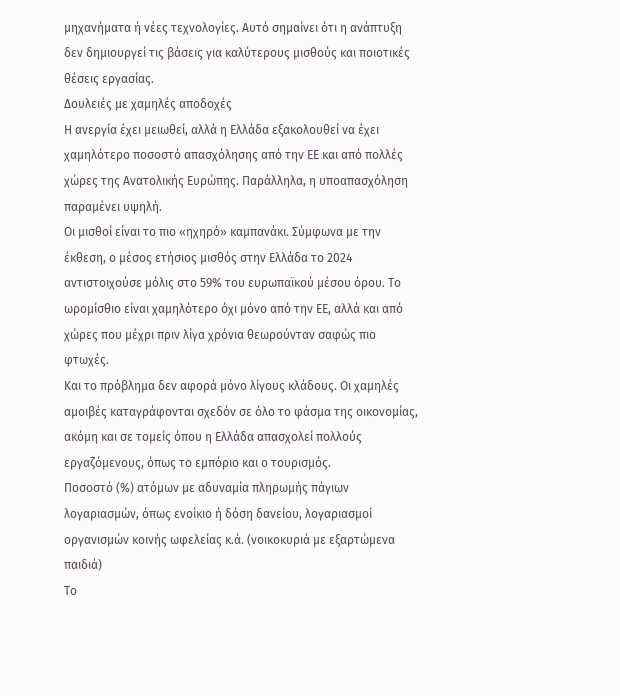μηχανήματα ή νέες τεχνολογίες. Αυτό σημαίνει ότι η ανάπτυξη δεν δημιουργεί τις βάσεις για καλύτερους μισθούς και ποιοτικές θέσεις εργασίας.
Δουλειές με χαμηλές αποδοχές
Η ανεργία έχει μειωθεί, αλλά η Ελλάδα εξακολουθεί να έχει χαμηλότερο ποσοστό απασχόλησης από την ΕΕ και από πολλές χώρες της Ανατολικής Ευρώπης. Παράλληλα, η υποαπασχόληση παραμένει υψηλή.
Οι μισθοί είναι το πιο «ηχηρό» καμπανάκι. Σύμφωνα με την έκθεση, ο μέσος ετήσιος μισθός στην Ελλάδα το 2024 αντιστοιχούσε μόλις στο 59% του ευρωπαϊκού μέσου όρου. Το ωρομίσθιο είναι χαμηλότερο όχι μόνο από την ΕΕ, αλλά και από χώρες που μέχρι πριν λίγα χρόνια θεωρούνταν σαφώς πιο φτωχές.
Και το πρόβλημα δεν αφορά μόνο λίγους κλάδους. Οι χαμηλές αμοιβές καταγράφονται σχεδόν σε όλο το φάσμα της οικονομίας, ακόμη και σε τομείς όπου η Ελλάδα απασχολεί πολλούς εργαζόμενους, όπως το εμπόριο και ο τουρισμός.
Ποσοστό (%) ατόμων με αδυναμία πληρωμής πάγιων λογαριασμών, όπως ενοίκιο ή δόση δανείου, λογαριασμοί οργανισμών κοινής ωφελείας κ.ά. (νοικοκυριά με εξαρτώμενα παιδιά)
Το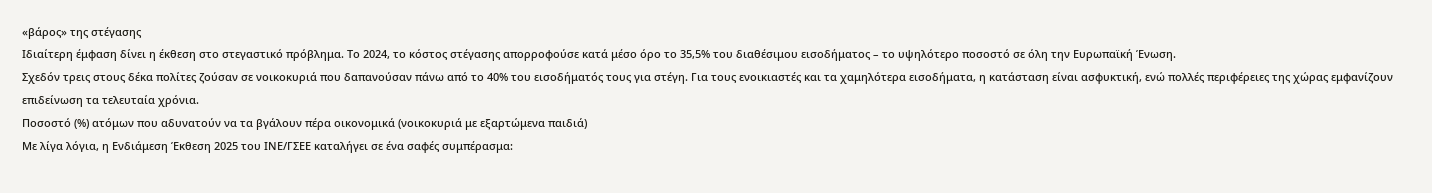«βάρος» της στέγασης
Ιδιαίτερη έμφαση δίνει η έκθεση στο στεγαστικό πρόβλημα. Το 2024, το κόστος στέγασης απορροφούσε κατά μέσο όρο το 35,5% του διαθέσιμου εισοδήματος – το υψηλότερο ποσοστό σε όλη την Ευρωπαϊκή Ένωση.
Σχεδόν τρεις στους δέκα πολίτες ζούσαν σε νοικοκυριά που δαπανούσαν πάνω από το 40% του εισοδήματός τους για στέγη. Για τους ενοικιαστές και τα χαμηλότερα εισοδήματα, η κατάσταση είναι ασφυκτική, ενώ πολλές περιφέρειες της χώρας εμφανίζουν επιδείνωση τα τελευταία χρόνια.
Ποσοστό (%) ατόμων που αδυνατούν να τα βγάλουν πέρα οικονομικά (νοικοκυριά με εξαρτώμενα παιδιά)
Με λίγα λόγια, η Ενδιάμεση Έκθεση 2025 του ΙΝΕ/ΓΣΕΕ καταλήγει σε ένα σαφές συμπέρασμα: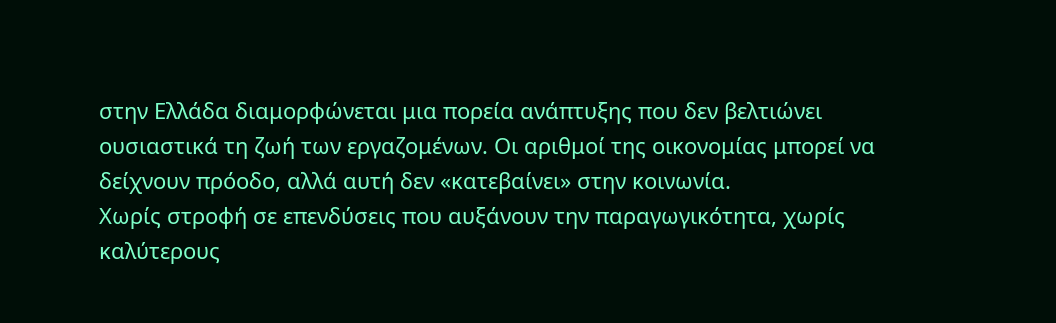στην Ελλάδα διαμορφώνεται μια πορεία ανάπτυξης που δεν βελτιώνει ουσιαστικά τη ζωή των εργαζομένων. Οι αριθμοί της οικονομίας μπορεί να δείχνουν πρόοδο, αλλά αυτή δεν «κατεβαίνει» στην κοινωνία.
Χωρίς στροφή σε επενδύσεις που αυξάνουν την παραγωγικότητα, χωρίς καλύτερους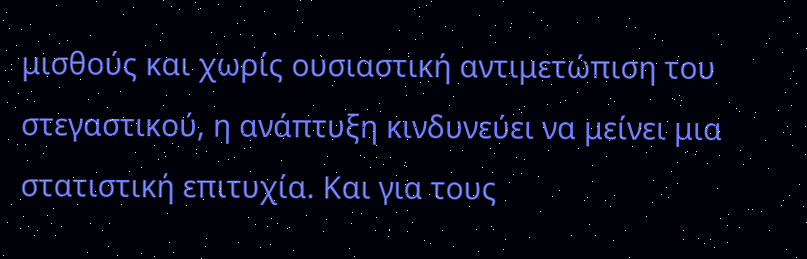μισθούς και χωρίς ουσιαστική αντιμετώπιση του στεγαστικού, η ανάπτυξη κινδυνεύει να μείνει μια στατιστική επιτυχία. Και για τους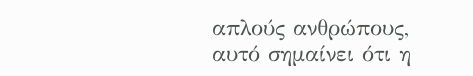απλούς ανθρώπους, αυτό σημαίνει ότι η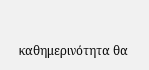καθημερινότητα θα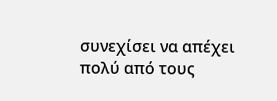συνεχίσει να απέχει πολύ από τους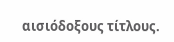αισιόδοξους τίτλους.